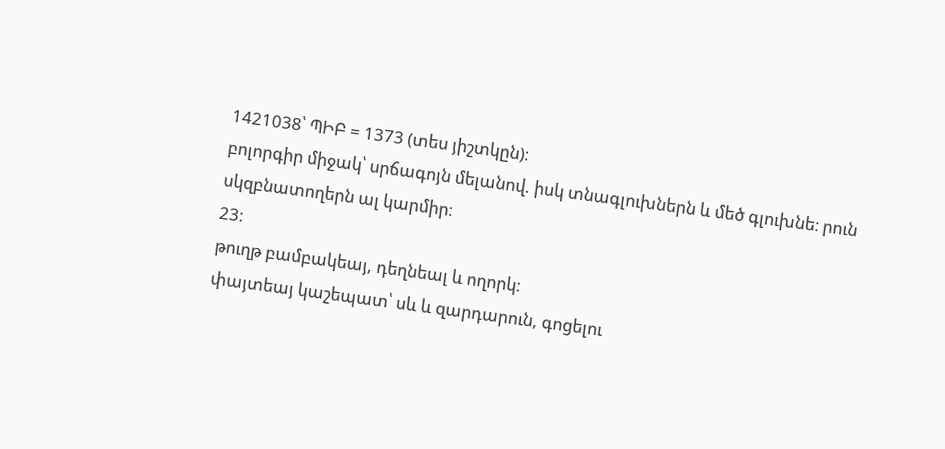1421038՝ ՊԻԲ = 1373 (տես յիշտկըն)։
բոլորգիր միջակ՝ սրճագոյն մելանով. իսկ տնագլուխներն և մեծ գլուխնե։ րուն սկզբնատողերն ալ կարմիր։
23։
թուղթ բամբակեայ, դեղնեալ և ողորկ։
փայտեայ կաշեպատ՝ սև և զարդարուն, գոցելու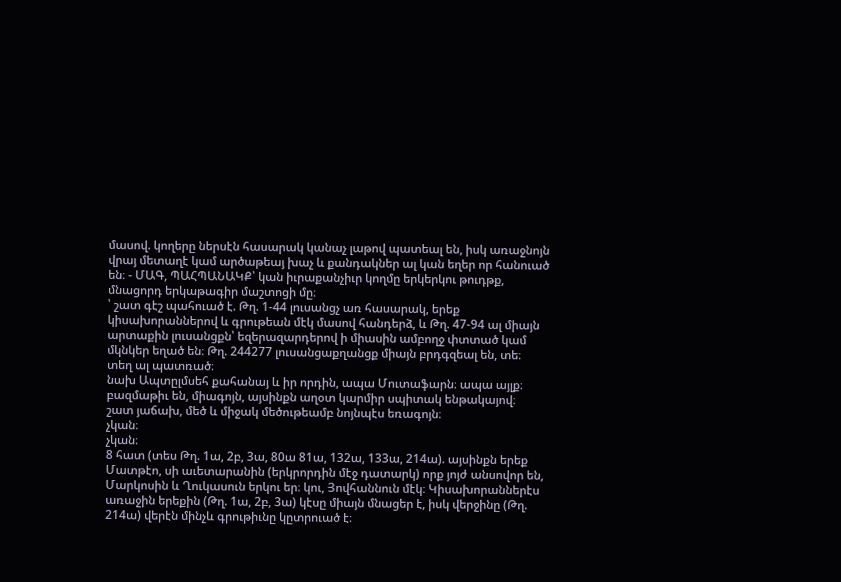մասով. կողերը ներսէն հասարակ կանաչ լաթով պատեալ են, իսկ առաջնոյն վրայ մետաղէ կամ արծաթեայ խաչ և քանդակներ ալ կան եղեր որ հանուած են։ - ՄԱԳ, ՊԱՀՊԱՆԱԿՔ՝ կան իւրաքանչիւր կողմը երկերկու թուդթք, մնացորդ երկաթագիր մաշտոցի մը։
՝ շատ գէշ պահուած է. Թղ. 1-44 լուսանցչ առ հասարակ, երեք կիսախորաններով և գրութեան մէկ մասով հանդերձ, և Թղ. 47-94 ալ միայն արտաքին լուսանցքն՝ եզերազարդերով ի միասին ամբողջ փտտած կամ մկնկեր եղած են։ Թղ. 244277 լուսանցաքղանցք միայն բրդգզեալ են, տե։ տեղ ալ պատռած։
նախ Ապտըլմսեհ քահանայ և իր որդին, ապա Մուտաֆարն։ ապա այլք։
բազմաթիւ են, միագոյն, այսինքն աղօտ կարմիր սպիտակ ենթակայով։
շատ յաճախ, մեծ և միջակ մեծութեամբ նոյնպէս եռագոյն։
չկան։
չկան։
8 հատ (տես Թղ. 1ա, 2բ, 3ա, 80ա 81ա, 132ա, 133ա, 214ա). այսինքն երեք Մատթէո, սի աւետարանին (երկրորդին մէջ դատարկ) որք յոյժ անսովոր են, Մարկոսին և Ղուկասուն երկու եր։ կու, Յովհաննուն մէկ։ Կիսախորաններէս առաջին երեքին (Թղ. 1ա, 2բ, 3ա) կէսը միայն մնացեր է, իսկ վերջինը (Թղ. 214ա) վերէն մինչև գրութիւնը կըտրուած է։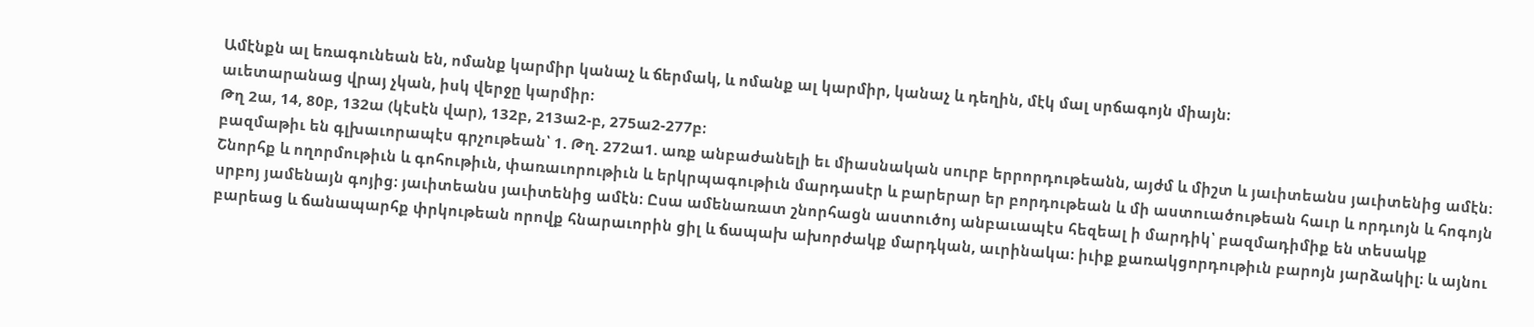Ամէնքն ալ եռագունեան են, ոմանք կարմիր կանաչ և ճերմակ, և ոմանք ալ կարմիր, կանաչ և դեղին, մէկ մալ սրճագոյն միայն։
աւետարանաց վրայ չկան, իսկ վերջը կարմիր։
Թղ 2ա, 14, 80բ, 132ա (կէսէն վար), 132բ, 213ա2-բ, 275ա2-277բ։
բազմաթիւ են գլխաւորապէս գրչութեան՝ 1. Թղ. 272ա1. առք անբաժանելի եւ միասնական սուրբ երրորդութեանն, այժմ և միշտ և յաւիտեանս յաւիտենից ամէն։ Շնորհք և ողորմութիւն և գոհութիւն, փառաւորութիւն և երկրպագութիւն մարդասէր և բարերար եր բորդութեան և մի աստուածութեան հաւր և որդւոյն և հոգոյն սրբոյ յամենայն գոյից։ յաւիտեանս յաւիտենից ամէն։ Ըսա ամենառատ շնորհացն աստուծոյ անբաւապէս հեզեալ ի մարդիկ՝ բազմադիմիք են տեսակք բարեաց և ճանապարհք փրկութեան որովք հնարաւորին ցիլ և ճապախ ախորժակք մարդկան, աւրինակա։ իւիք քառակցորդութիւն բարոյն յարձակիլ։ և այնու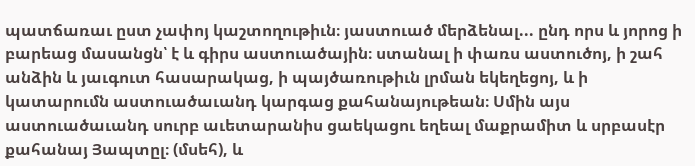պատճառաւ ըստ չափոյ կաշտողութիւն։ յաստուած մերձենալ... ընդ որս և յորոց ի բարեաց մասանցն՝ է և գիրս աստուածային։ ստանալ ի փառս աստուծոյ, ի շահ անձին և յաւգուտ հասարակաց, ի պայծառութիւն լրման եկեղեցոյ, և ի կատարումն աստուածաւանդ կարգաց քահանայութեան։ Սմին այս աստուածաւանդ սուրբ աւետարանիս ցաեկացու եղեալ մաքրամիտ և սրբասէր քահանայ Յապտըլ։ (մսեհ), և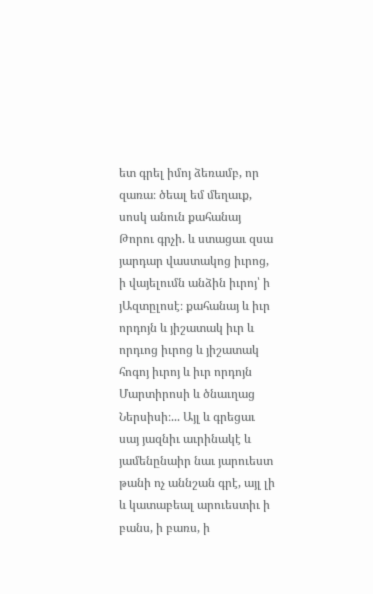ետ գրել իմոյ ձեռամբ, որ զառա։ ծեալ եմ մեղաւք, սոսկ անուն քահանայ Թորու գրչի. և ստացաւ զսա յարդար վաստակոց իւրոց, ի վայելումն անձին իւրոյ՝ ի յԱզտըլոսէ։ քահանայ և իւր որդոյն և յիշատակ իւր և որդւոց իւրոց և յիշատակ հոգոյ իւրոյ և իւր որդոյն Մարտիրոսի և ծնաւղաց Ներսիսի։... Այլ և գրեցաւ սայ յազնիւ աւրինակէ և յամենընաիր նաւ յարուեստ թանի ոչ աննշան գրէ, այլ լի և կատաբեալ արուեստիւ ի բանս, ի բառս, ի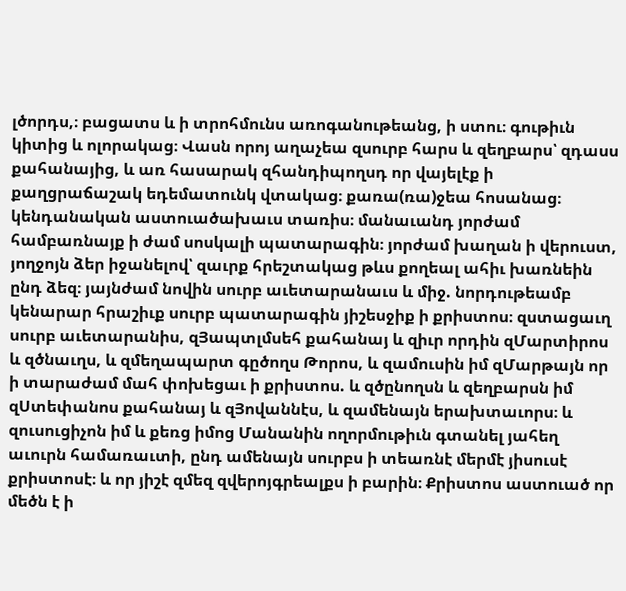լծորդս,։ բացատս և ի տրոհմունս առոգանութեանց, ի ստու։ գութիւն կիտից և ոլորակաց։ Վասն որոյ աղաչեա զսուրբ հարս և զեղբարս՝ զդասս քահանայից, և առ հասարակ զհանդիպողսդ որ վայելէք ի քաղցրաճաշակ եդեմատունկ վտակաց։ քառա(ռա)ջեա հոսանաց։ կենդանական աստուածախաւս տառիս։ մանաւանդ յորժամ համբառնայք ի ժամ սոսկալի պատարագին։ յորժամ խաղան ի վերուստ, յողջոյն ձեր իջանելով՝ զաւրք հրեշտակաց թևս քողեալ ահիւ խառնեին ընդ ձեզ։ յայնժամ նովին սուրբ աւետարանաւս և միջ. նորդութեամբ կենարար հրաշիւք սուրբ պատարագին յիշեսջիք ի քրիստոս։ զստացաւղ սուրբ աւետարանիս, զՅապտլմսեհ քահանայ և զիւր որդին զՄարտիրոս և զծնաւղս, և զմեղապարտ գըծողս Թորոս, և զամուսին իմ զՄարթայն որ ի տարաժամ մահ փոխեցաւ ի քրիստոս. և զծընողսն և զեղբարսն իմ զՍտեփանոս քահանայ և զՅովաննէս, և զամենայն երախտաւորս։ և զուսուցիչոն իմ և քեռց իմոց Մանանին ողորմութիւն գտանել յահեղ աւուրն համառաւտի, ընդ ամենայն սուրբս ի տեառնէ մերմէ յիսուսէ քրիստոսէ։ և որ յիշէ զմեզ զվերոյգրեալքս ի բարին։ Քրիստոս աստուած որ մեծն է ի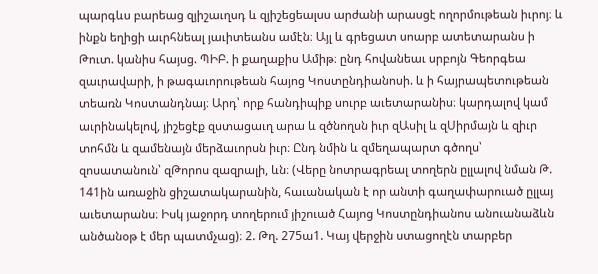պարգևս բարեաց զյիշաւղսդ և զյիշեցեալսս արժանի արասցէ ողորմութեան իւրոյ։ և ինքն եղիցի աւրհնեալ յաւիտեանս ամէն։ Այլ և գրեցատ սոարբ ատետարանս ի Թուտ. կանիս հայսց. ՊԻԲ. ի քաղաքիս Ամիթ։ ընդ հովանեաւ սրբոյն Գեորգեա զաւրավարի, ի թագաւորութեան հայոց Կոստընդիանոսի. և ի հայրապետութեան տեառն Կոստանդնայ։ Արդ՝ որք հանդիպիք սուրբ աւետարանիս։ կարդալով կամ աւրինակելով, յիշեցէք զստացաւղ արա և զծնողսն իւր զԱսիլ և զՍիրմայն և զիւր տոհմն և զամենայն մերձաւորսն իւր։ Ընդ նմին և զմեղապարտ գծողս՝ զոսատանուն՝ զԹորոս զազրալի, ևն։ (Վերը նոտրագրեալ տողերն ըլլալով նման Թ. 141ին առաջին ցիշատակարանին, հաւանական է որ անտի գաղափարուած ըլլայ աւետարանս։ Իսկ յաջորդ տողերում յիշուած Հայոց Կոստընդիանոս անուանաձևն անծանօթ է մեր պատմչաց)։ 2. Թղ. 275ա1. Կայ վերջին ստացողէն տարբեր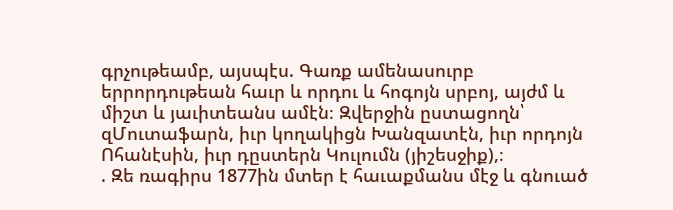գրչութեամբ, այսպէս. Գառք ամենասուրբ երրորդութեան հաւր և որդու և հոգոյն սրբոյ, այժմ և միշտ և յաւիտեանս ամէն։ Զվերջին ըստացողն՝ զՄուտաֆարն, իւր կողակիցն Խանզատէն, իւր որդոյն Ոհանէսին, իւր դըստերն Կուլումն (յիշեսջիք),։
. Զե ռագիրս 1877ին մտեր է հաւաքմանս մէջ և գնուած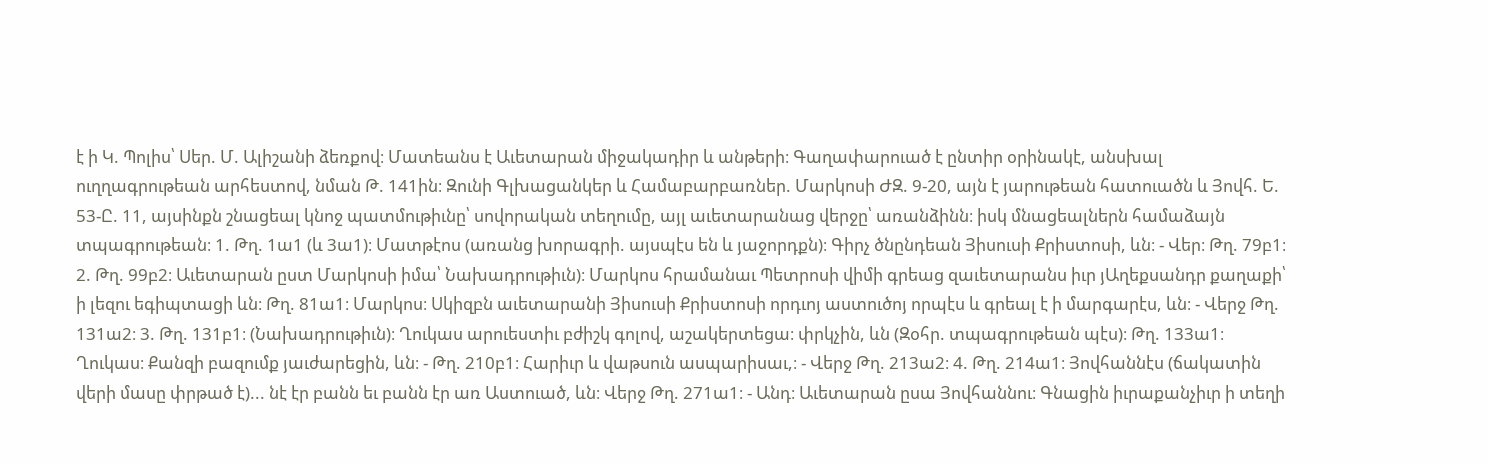է ի Կ. Պոլիս՝ Սեր. Մ. Ալիշանի ձեռքով։ Մատեանս է Աւետարան միջակադիր և անթերի։ Գաղափարուած է ընտիր օրինակէ, անսխալ ուղղագրութեան արհեստով, նման Թ. 141ին։ Զունի Գլխացանկեր և Համաբարբառներ. Մարկոսի ԺԶ. 9-20, այն է յարութեան հատուածն և Յովհ. Ե. 53-Ը. 11, այսինքն շնացեալ կնոջ պատմութիւնը՝ սովորական տեղումը, այլ աւետարանաց վերջը՝ առանձինն։ իսկ մնացեալներն համաձայն տպագրութեան։ 1. Թղ. 1ա1 (և 3ա1)։ Մատթէոս (առանց խորագրի. այսպէս են և յաջորդքն)։ Գիրչ ծնընդեան Յիսուսի Քրիստոսի, ևն։ - Վեր։ Թղ. 79բ1։ 2. Թղ. 99բ2։ Աւետարան ըստ Մարկոսի իմա՝ Նախադրութիւն)։ Մարկոս հրամանաւ Պետրոսի վիմի գրեաց զաւետարանս իւր յԱղեքսանդր քաղաքի՝ ի լեզու եգիպտացի ևն։ Թղ. 81ա1։ Մարկոս։ Սկիզբն աւետարանի Յիսուսի Քրիստոսի որդւոյ աստուծոյ որպէս և գրեալ է ի մարգարէս, ևն։ - Վերջ Թղ. 131ա2։ 3. Թղ. 131բ1։ (Նախադրութիւն)։ Ղուկաս արուեստիւ բժիշկ գոլով, աշակերտեցա։ փրկչին, ևն (Զօհր. տպագրութեան պէս)։ Թղ. 133ա1։ Ղուկաս։ Քանզի բազումք յաւժարեցին, ևն։ - Թղ. 210բ1։ Հարիւր և վաթսուն ասպարիսաւ,։ - Վերջ Թղ. 213ա2։ 4. Թղ. 214ա1։ Յովհաննէս (ճակատին վերի մասը փրթած է)... նէ էր բանն եւ բանն էր առ Աստուած, ևն։ Վերջ Թղ. 271ա1։ - Անդ։ Աւետարան ըսա Յովհաննու։ Գնացին իւրաքանչիւր ի տեղի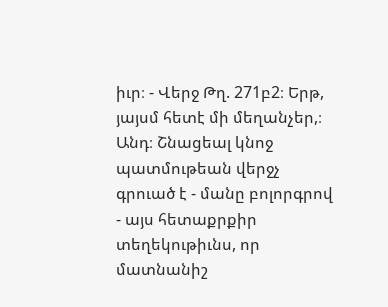իւր։ - Վերջ Թղ. 271բ2։ Երթ, յայսմ հետէ մի մեղանչեր,։ Անդ։ Շնացեալ կնոջ պատմութեան վերջչ գրուած է - մանը բոլորգրով - այս հետաքրքիր տեղեկութիւնս, որ մատնանիշ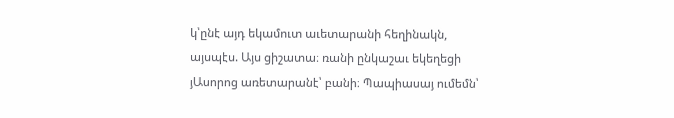կ՝ընէ այդ եկամուտ աւետարանի հեղինակն, այսպէս. Այս ցիշատա։ ռանի ընկաշաւ եկեղեցի յԱսորոց առետարանէ՝ բանի։ Պապիասայ ումեմն՝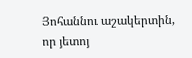Յոհաննու աշակերտին, որ յետոյ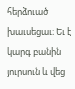հերձուած խաւսեցաւ։ Եւ է կարգ բանին յուրսուն և վեց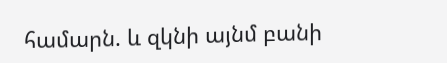համարն. և զկնի այնմ բանի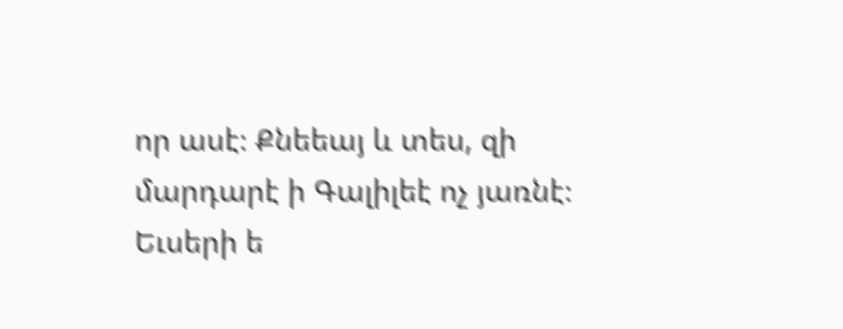որ ասէ։ Քնեեայ և տես, զի մարդարէ ի Գալիլեէ ոչ յառնէ։ Եւսերի ե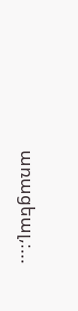առացեալ,։...